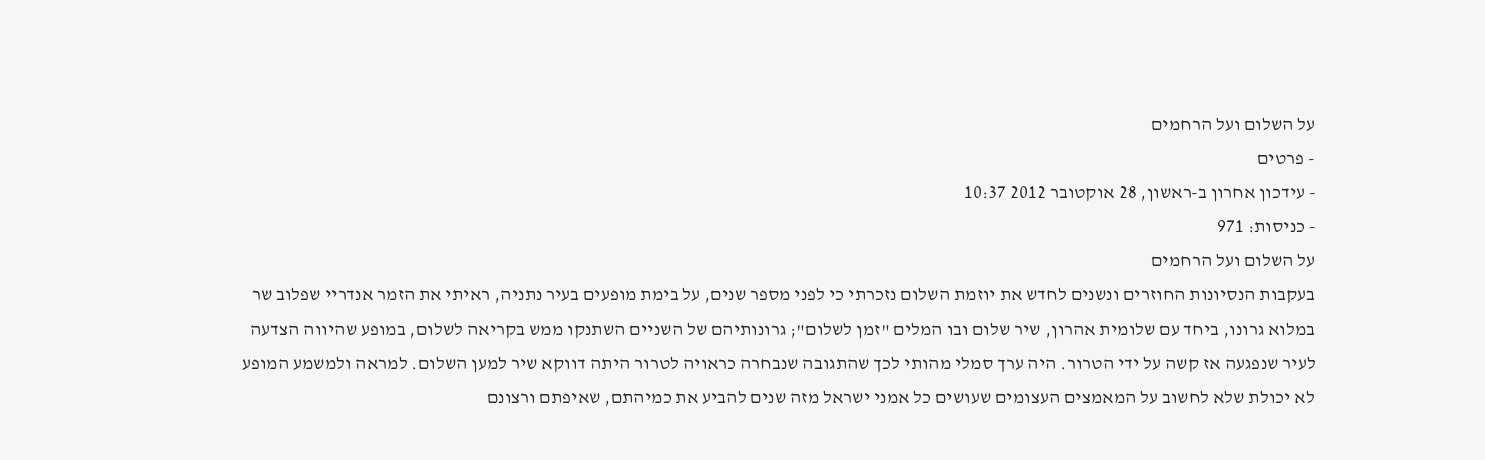על השלום ועל הרחמים
- פרטים
- עידכון אחרון ב-ראשון, 28 אוקטובר 2012 10:37
- כניסות: 971
על השלום ועל הרחמים
בעקבות הנסיונות החוזרים ונשנים לחדש את יוזמת השלום נזכרתי כי לפני מספר שנים, על בימת מופעים בעיר נתניה, ראיתי את הזמר אנדריי שפלוב שר במלוא גרונו, ביחד עם שלומית אהרון, שיר שלום ובו המלים "זמן לשלום"; גרונותיהם של השניים השתנקו ממש בקריאה לשלום, במופע שהיווה הצדעה לעיר שנפגעה אז קשה על ידי הטרור. היה ערך סמלי מהותי לכך שהתגובה שנבחרה כראויה לטרור היתה דווקא שיר למען השלום. למראה ולמשמע המופע לא יכולת שלא לחשוב על המאמצים העצומים שעושים כל אמני ישראל מזה שנים להביע את כמיהתם, שאיפתם ורצונם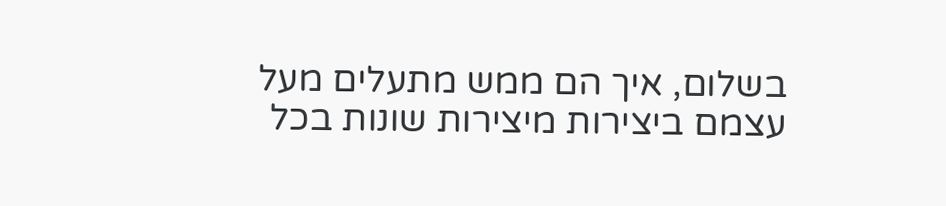בשלום, איך הם ממש מתעלים מעל עצמם ביצירות מיצירות שונות בכל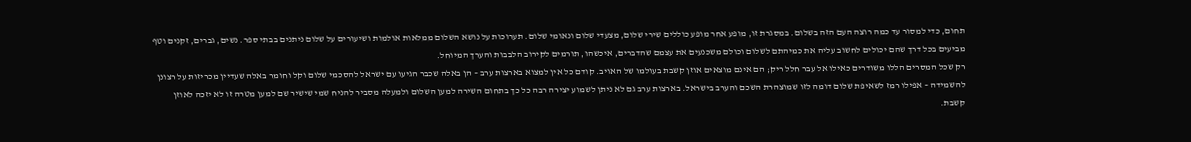תחום, כדי למסור עד כמה רוצה העם הזה בשלום. במסגרת זו, מופע אחר מופע כוללים שירי שלום, מצעדי שלום ונאומי שלום. תערוכות על נושא השלום ממלאות אולמות ושיעורים על שלום ניתנים בבתי ספר. נשים, גברים, זקנים וטף מביעים בכל דרך שהם יכולים לחשוב עליה את כמיהתם לשלום וכולם משכנעים את עצמם שהדברים, איכשהו, תורמים לקירוב הלבבות והערך המיוחל.
רק שכל המסרים הללו משודרים כאילו אל עבר חלל ריק; הם אינם מוצאים אוזן קשבת בעולמו של האויב. קודם כל אין למצוא בארצות ערב – הן באלה שכבר הגיעו עם ישראל להסכמי שלום וקל וחומר באלה שעדיין מכריזות על רצונן להשמידה – אפילו רמז לשאיפת שלום דומה לזו שמוצהרת השכם והערב בישראל. בארצות ערב גם לא ניתן לשמוע יצירה רבה כל כך בתחום השירה למען השלום ולמעלה מסביר להניח שמי שישיר שם למען מטרה זו לא יזכה לאוזן קשבת.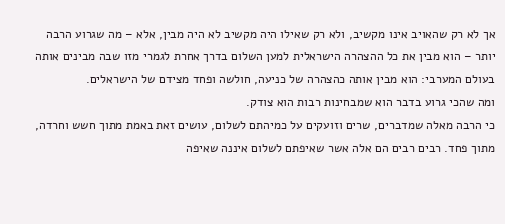אך לא רק שהאויב אינו מקשיב, ולא רק שאילו היה מקשיב לא היה מבין, אלא – מה שגרוע הרבה יותר – הוא מבין את כל ההצהרה הישראלית למען השלום בדרך אחרת לגמרי מזו שבה מבינים אותה בעולם המערבי: הוא מבין אותה כהצהרה של כניעה, חולשה ופחד מצידם של הישראלים.
ומה שהכי גרוע בדבר הוא שמבחינות רבות הוא צודק.
כי הרבה מאלה שמדברים, שרים וזועקים על כמיהתם לשלום, עושים זאת באמת מתוך חשש וחרדה, מתוך פחד. רבים רבים הם אלה אשר שאיפתם לשלום איננה שאיפה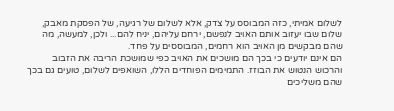לשלום אמיתי, כזה המבוסס על צדק, אלא לשלום של רגיעה, של הפסקת מאבק, שלום שבו יעזוב אותם האויב לנפשם, ירחם עליהם, יניח להם... ולכן, למעשה, מה שהם מבקשים מן האויב הוא רחמים, המבוססים על פחד.
הם אינם יודעים כי בכך הם מושכים את האויב כפי שמושכת הריבה את הזבוב והרכוש הנטוש את הבוזז. התמימים הפוחדים הללו, השואפים לשלום, טועים גם בכך שהם משליכים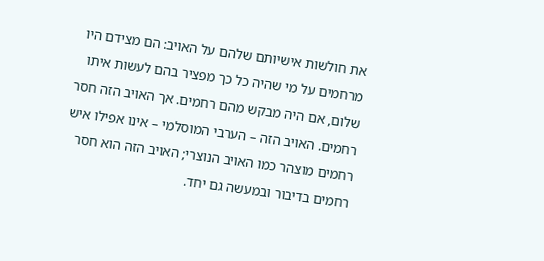את חולשות אישיותם שלהם על האויב: הם מצידם היו מרחמים על מי שהיה כל כך מפציר בהם לעשות איתו שלום, אם היה מבקש מהם רחמים. אך האויב הזה חסר רחמים. האויב הזה – הערבי המוסלמי – אינו אפילו איש רחמים מוצהר כמו האויב הנוצרי; האויב הזה הוא חסר רחמים בדיבור ובמעשה גם יחד.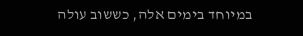במיוחד בימים אלה, כששוב עולה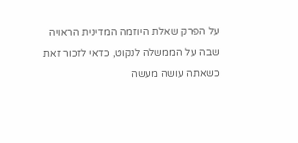על הפרק שאלת היוזמה המדינית הראויה שבה על הממשלה לנקוט, כדאי לזכור זאת כשאתה עושה מעשה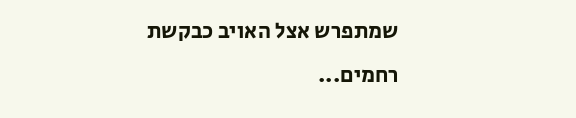שמתפרש אצל האויב כבקשת רחמים...